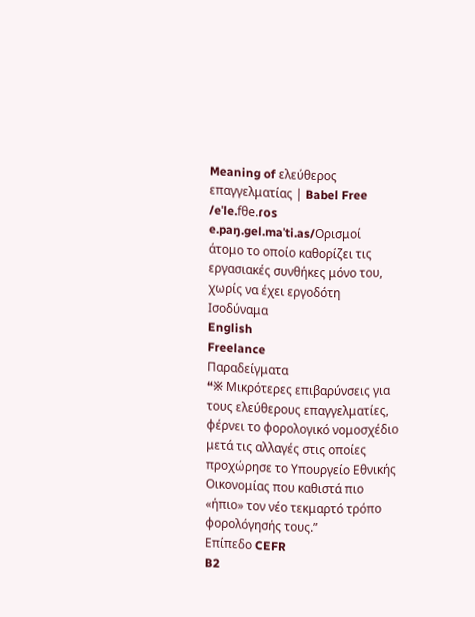Meaning of ελεύθερος επαγγελματίας | Babel Free
/eˈle.fθe.ɾos e.paŋ.gel.maˈti.as/Ορισμοί
άτομο το οποίο καθορίζει τις εργασιακές συνθήκες μόνο του, χωρίς να έχει εργοδότη
Ισοδύναμα
English
Freelance
Παραδείγματα
“※ Mικρότερες επιβαρύνσεις για τους ελεύθερους επαγγελματίες, φέρνει το φορολογικό νομοσχέδιο μετά τις αλλαγές στις οποίες προχώρησε το Υπουργείο Εθνικής Οικονομίας που καθιστά πιο «ήπιο» τον νέο τεκμαρτό τρόπο φορολόγησής τoυς.”
Επίπεδο CEFR
B2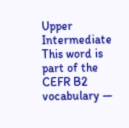Upper Intermediate
This word is part of the CEFR B2 vocabulary —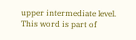upper intermediate level.
This word is part of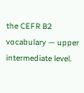the CEFR B2 vocabulary — upper intermediate level.